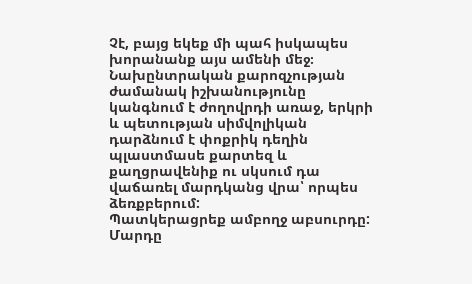Չէ, բայց եկեք մի պահ իսկապես խորանանք այս ամենի մեջ։
Նախընտրական քարոզչության ժամանակ իշխանությունը կանգնում է ժողովրդի առաջ, երկրի և պետության սիմվոլիկան դարձնում է փոքրիկ դեղին պլաստմասե քարտեզ և քաղցրավենիք ու սկսում դա վաճառել մարդկանց վրա՝ որպես ձեռքբերում:
Պատկերացրեք ամբողջ աբսուրդը: Մարդը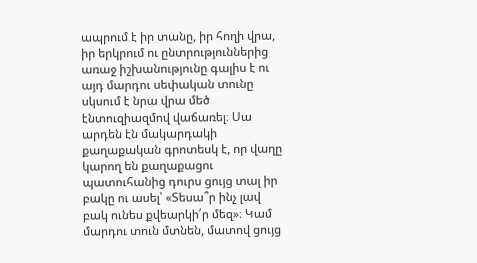ապրում է իր տանը, իր հողի վրա, իր երկրում ու ընտրություններից առաջ իշխանությունը գալիս է ու այդ մարդու սեփական տունը սկսում է նրա վրա մեծ էնտուզիազմով վաճառել։ Սա արդեն էն մակարդակի քաղաքական գրոտեսկ է, որ վաղը կարող են քաղաքացու պատուհանից դուրս ցույց տալ իր բակը ու ասել՝ «Տեսա՞ր ինչ լավ բակ ունես քվեարկի՛ր մեզ»։ Կամ մարդու տուն մտնեն, մատով ցույց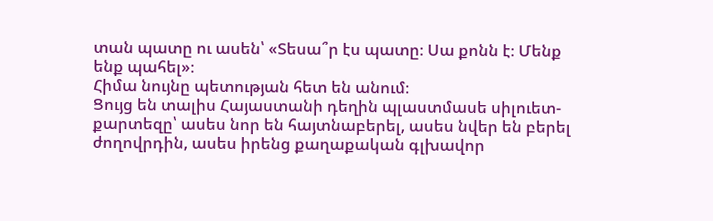տան պատը ու ասեն՝ «Տեսա՞ր էս պատը։ Սա քոնն է։ Մենք ենք պահել»։
Հիմա նույնը պետության հետ են անում։
Ցույց են տալիս Հայաստանի դեղին պլաստմասե սիլուետ-քարտեզը՝ ասես նոր են հայտնաբերել, ասես նվեր են բերել ժողովրդին, ասես իրենց քաղաքական գլխավոր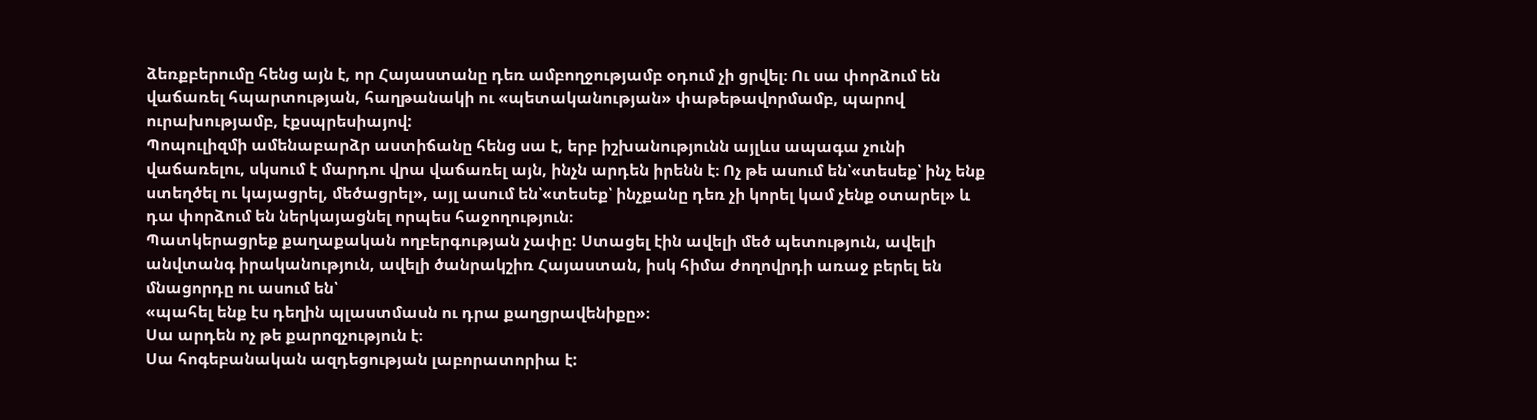ձեռքբերումը հենց այն է, որ Հայաստանը դեռ ամբողջությամբ օդում չի ցրվել։ Ու սա փորձում են վաճառել հպարտության, հաղթանակի ու «պետականության» փաթեթավորմամբ, պարով ուրախությամբ, էքսպրեսիայով:
Պոպուլիզմի ամենաբարձր աստիճանը հենց սա է, երբ իշխանությունն այլևս ապագա չունի վաճառելու, սկսում է մարդու վրա վաճառել այն, ինչն արդեն իրենն է։ Ոչ թե ասում են՝«տեսեք՝ ինչ ենք ստեղծել ու կայացրել, մեծացրել», այլ ասում են՝«տեսեք՝ ինչքանը դեռ չի կորել կամ չենք օտարել» և դա փորձում են ներկայացնել որպես հաջողություն։
Պատկերացրեք քաղաքական ողբերգության չափը: Ստացել էին ավելի մեծ պետություն, ավելի անվտանգ իրականություն, ավելի ծանրակշիռ Հայաստան, իսկ հիմա ժողովրդի առաջ բերել են մնացորդը ու ասում են՝
«պահել ենք էս դեղին պլաստմասն ու դրա քաղցրավենիքը»։
Սա արդեն ոչ թե քարոզչություն է։
Սա հոգեբանական ազդեցության լաբորատորիա է: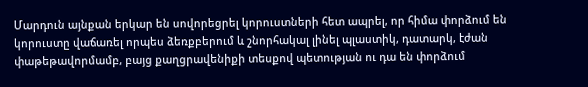Մարդուն այնքան երկար են սովորեցրել կորուստների հետ ապրել, որ հիմա փորձում են կորուստը վաճառել որպես ձեռքբերում և շնորհակալ լինել պլաստիկ, դատարկ, էժան փաթեթավորմամբ, բայց քաղցրավենիքի տեսքով պետության ու դա են փորձում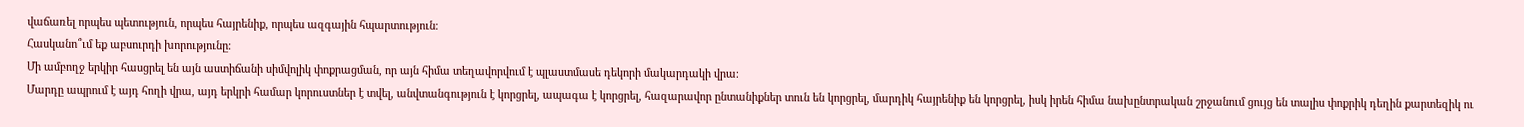վաճառել որպես պետություն, որպես հայրենիք, որպես ազգային հպարտություն։
Հասկանո՞ւմ եք աբսուրդի խորությունը։
Մի ամբողջ երկիր հասցրել են այն աստիճանի սիմվոլիկ փոքրացման, որ այն հիմա տեղավորվում է պլաստմասե դեկորի մակարդակի վրա։
Մարդը ապրում է այդ հողի վրա, այդ երկրի համար կորուստներ է տվել, անվտանգություն է կորցրել, ապագա է կորցրել, հազարավոր ընտանիքներ տուն են կորցրել, մարդիկ հայրենիք են կորցրել, իսկ իրեն հիմա նախընտրական շրջանում ցույց են տալիս փոքրիկ դեղին քարտեզիկ ու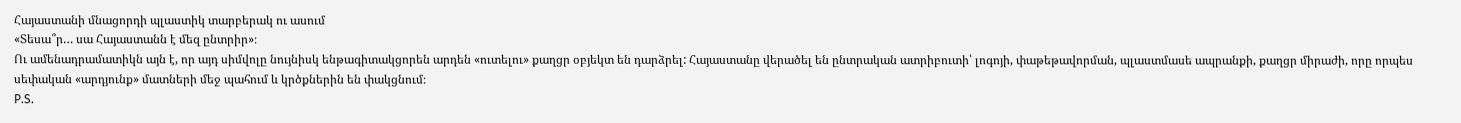Հայաստանի մնացորդի պլաստիկ տարբերակ ու ասում
«Տեսա՞ր… սա Հայաստանն է մեզ ընտրիր»։
Ու ամենադրամատիկն այն է, որ այդ սիմվոլը նույնիսկ ենթագիտակցորեն արդեն «ուտելու» քաղցր օբյեկտ են դարձրել: Հայաստանը վերածել են ընտրական ատրիբուտի՝ լոգոյի, փաթեթավորման, պլաստմասե ապրանքի, քաղցր միրաժի, որը որպես սեփական «արդյունք» մատների մեջ պահում և կրծքներին են փակցնում։
P.S.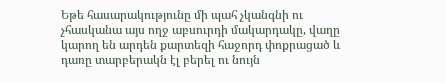Եթե հասարակությունը մի պահ չկանգնի ու չհասկանա այս ողջ աբսուրդի մակարդակը, վաղը կարող են արդեն քարտեզի հաջորդ փոքրացած և դառը տարբերակն էլ բերել ու նույն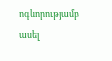ոգևորությամբ ասել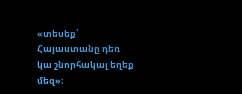«տեսեք՝ Հայաստանը դեռ կա շնորհակալ եղեք մեզ»։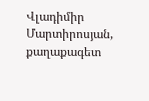Վլադիմիր Մարտիրոսյան, քաղաքագետ